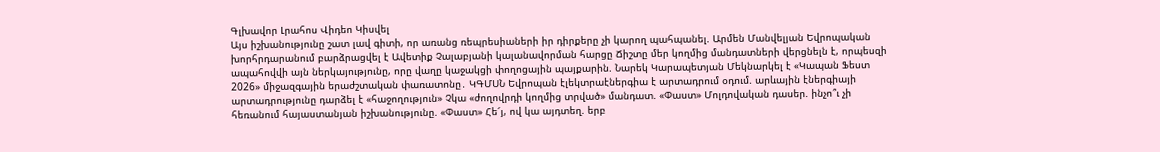Գլխավոր Լրահոս Վիդեո Կիսվել
Այս իշխանությունը շատ լավ գիտի, որ առանց ռեպրեսիաների իր դիրքերը չի կարող պահպանել. Արմեն Մանվելյան Եվրոպական խորհրդարանում բարձրացվել է Ավետիք Չալաբյանի կալանավորման հարցը Ճիշտը մեր կողմից մանդատների վերցնելն է, որպեսզի ապահովվի այն ներկայությունը, որը վաղը կաջակցի փողոցային պայքարին. Նարեկ Կարապետյան Մեկնարկել է «Կապան Ֆեստ 2026» միջազգային երաժշտական փառատոնը․ ԿԳՄՍՆ Եվրոպան էլեկտրաէներգիա է արտադրում օդում. արևային էներգիայի արտադրությունը դարձել է «հաջողություն» Չկա «ժողովրդի կողմից տրված» մանդատ. «Փաստ» Մոլդովական դասեր. ինչո՞ւ չի հեռանում հայաստանյան իշխանությունը. «Փաստ» Հե՜յ, ով կա այդտեղ. երբ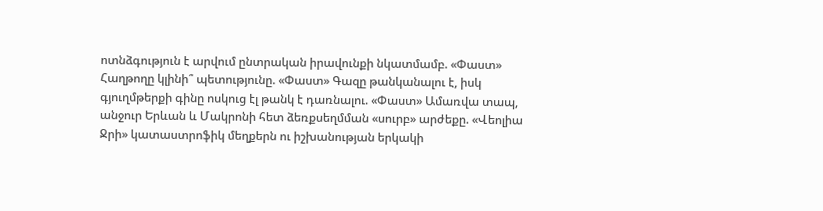ոտնձգություն է արվում ընտրական իրավունքի նկատմամբ. «Փաստ» Հաղթողը կլինի՞ պետությունը. «Փաստ» Գազը թանկանալու է, իսկ գյուղմթերքի գինը ոսկուց էլ թանկ է դառնալու. «Փաստ» Ամառվա տապ, անջուր Երևան և Մակրոնի հետ ձեռքսեղմման «սուրբ» արժեքը. «Վեոլիա Ջրի» կատաստրոֆիկ մեղքերն ու իշխանության երկակի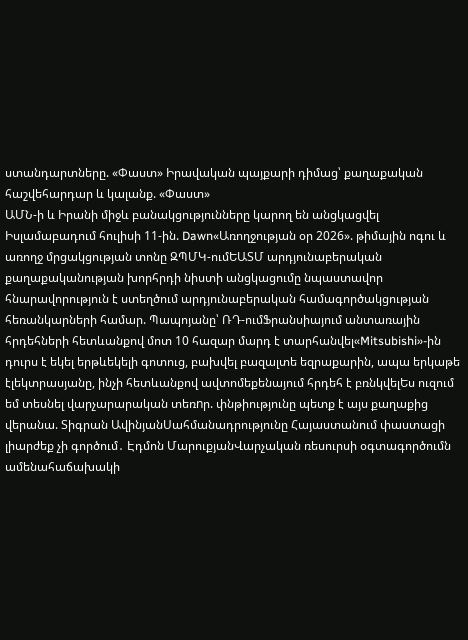ստանդարտները. «Փաստ» Իրավական պայքարի դիմաց՝ քաղաքական հաշվեհարդար և կալանք. «Փաստ»
ԱՄՆ-ի և Իրանի միջև բանակցությունները կարող են անցկացվել Իսլամաբադում հուլիսի 11-ին. Dawn«Առողջության օր 2026». թիմային ոգու և առողջ մրցակցության տոնը ԶՊՄԿ-ումԵԱՏՄ արդյունաբերական քաղաքականության խորհրդի նիստի անցկացումը նպաստավոր հնարավորություն է ստեղծում արդյունաբերական համագործակցության հեռանկարների համար. Պապոյանը՝ ՌԴ-ումՖրանսիայում անտառային հրդեհների հետևանքով մոտ 10 հազար մարդ է տարհանվել«Mitsubishi»-ին դուրս է եկել երթևեկելի գոտուց, բախվել բազալտե եզրաքարին, ապա երկաթե էլեկտրասյանը, ինչի հետևանքով ավտոմեքենայում հրդեհ է բռնկվելԵս ուզում եմ տեսնել վարչարարական տեռnր. փնթիությունը պետք է այս քաղաքից վերանա. Տիգրան ԱվինյանՍահմանադրությունը Հայաստանում փաստացի լիարժեք չի գործում․ Էդմոն ՄարուքյանՎարչական ռեսուրսի օգտագործումն ամենահաճախակի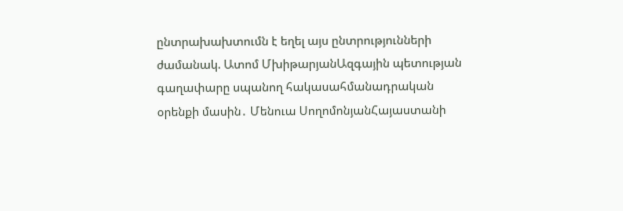ընտրախախտումն է եղել այս ընտրությունների ժամանակ. Ատոմ ՄխիթարյանԱզգային պետության գաղափարը սպանող հակասահմանադրական օրենքի մասին․ Մենուա ՍողոմոնյանՀայաստանի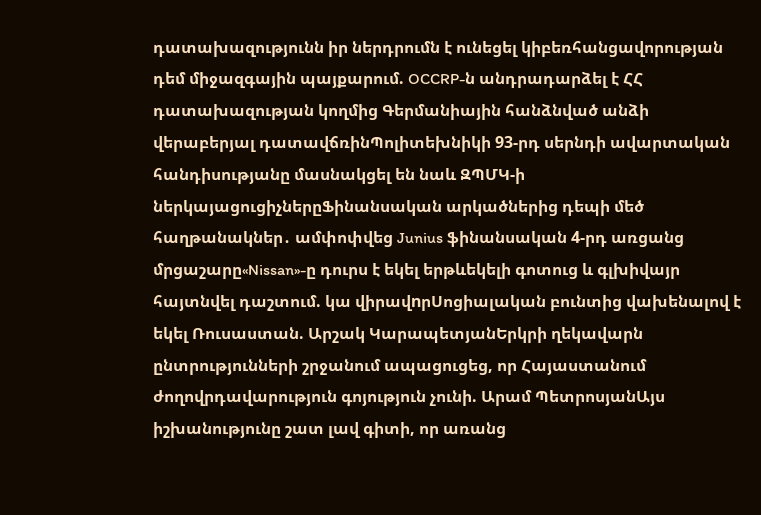դատախազությունն իր ներդրումն է ունեցել կիբեռհանցավորության դեմ միջազգային պայքարում. OCCRP-ն անդրադարձել է ՀՀ դատախազության կողմից Գերմանիային հանձնված անձի վերաբերյալ դատավճռինՊոլիտեխնիկի 93-րդ սերնդի ավարտական հանդիսությանը մասնակցել են նաև ԶՊՄԿ-ի ներկայացուցիչներըՖինանսական արկածներից դեպի մեծ հաղթանակներ․ ամփոփվեց Junius ֆինանսական 4-րդ առցանց մրցաշարը«Nissan»-ը դուրս է եկել երթևեկելի գոտուց և գլխիվայր հայտնվել դաշտում. կա վիրավnրՍոցիալական բունտից վախենալով է եկել Ռուսաստան. Արշակ ԿարապետյանԵրկրի ղեկավարն ընտրությունների շրջանում ապացուցեց, որ Հայաստանում ժողովրդավարություն գոյություն չունի. Արամ ՊետրոսյանԱյս իշխանությունը շատ լավ գիտի, որ առանց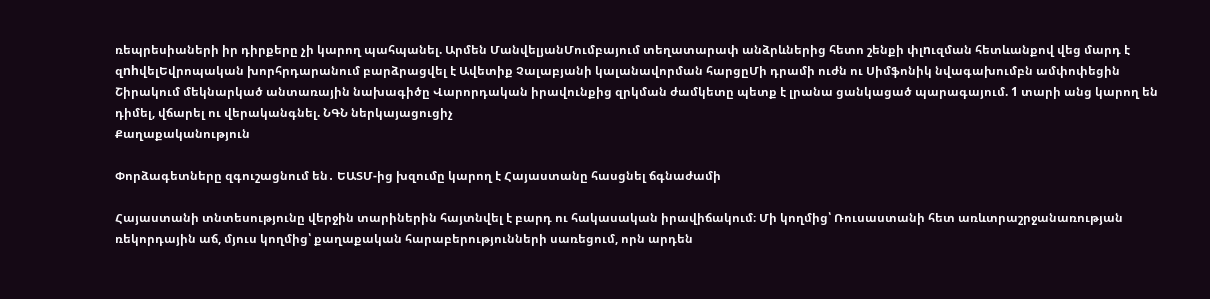ռեպրեսիաների իր դիրքերը չի կարող պահպանել. Արմեն ՄանվելյանՄումբայում տեղատարափ անձրևներից հետո շենքի փլnւզման հետևանքով վեց մարդ է զnhվելԵվրոպական խորհրդարանում բարձրացվել է Ավետիք Չալաբյանի կալանավորման հարցըՄի դրամի ուժն ու Սիմֆոնիկ նվագախումբն ամփոփեցին Շիրակում մեկնարկած անտառային նախագիծը Վարորդական իրավունքից զրկման ժամկետը պետք է լրանա ցանկացած պարագայում. 1 տարի անց կարող են դիմել, վճարել ու վերականգնել. ՆԳՆ ներկայացուցիչ
Քաղաքականություն

Փորձագետները զգուշացնում են․ ԵԱՏՄ-ից խզումը կարող է Հայաստանը հասցնել ճգնաժամի

Հայաստանի տնտեսությունը վերջին տարիներին հայտնվել է բարդ ու հակասական իրավիճակում։ Մի կողմից՝ Ռուսաստանի հետ առևտրաշրջանառության ռեկորդային աճ, մյուս կողմից՝ քաղաքական հարաբերությունների սառեցում, որն արդեն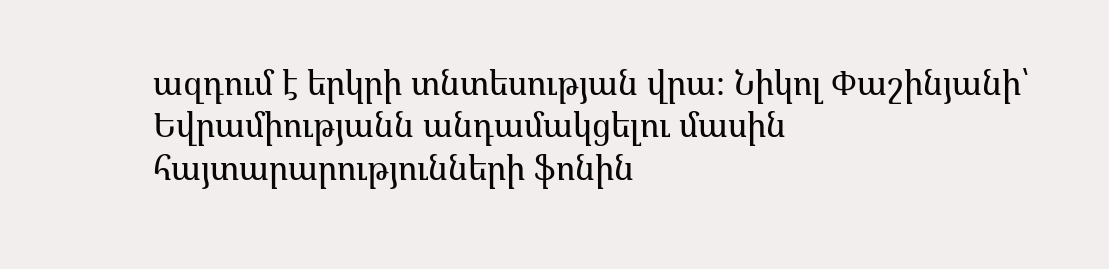ազդում է երկրի տնտեսության վրա։ Նիկոլ Փաշինյանի՝ Եվրամիությանն անդամակցելու մասին հայտարարությունների ֆոնին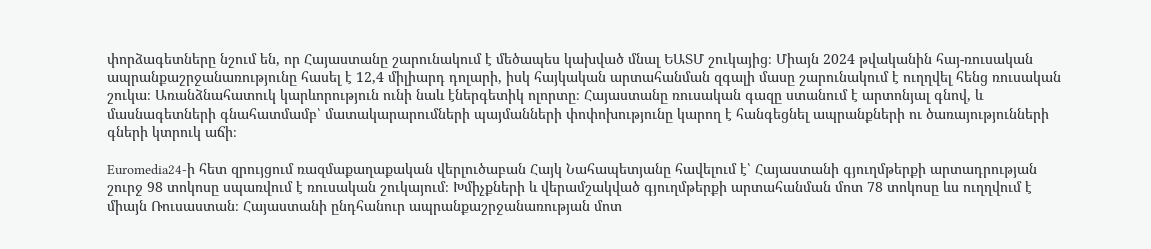փորձագետները նշում են, որ Հայաստանը շարունակում է մեծապես կախված մնալ ԵԱՏՄ շուկայից։ Միայն 2024 թվականին հայ-ռուսական ապրանքաշրջանառությունը հասել է 12,4 միլիարդ դոլարի, իսկ հայկական արտահանման զգալի մասը շարունակում է ուղղվել հենց ռուսական շուկա։ Առանձնահատուկ կարևորություն ունի նաև էներգետիկ ոլորտը։ Հայաստանը ռուսական գազը ստանում է արտոնյալ գնով, և մասնագետների գնահատմամբ՝ մատակարարումների պայմանների փոփոխությունը կարող է հանգեցնել ապրանքների ու ծառայությունների գների կտրուկ աճի։

Euromedia24-ի հետ զրույցում ռազմաքաղաքական վերլուծաբան Հայկ Նահապետյանը հավելում է՝ Հայաստանի գյուղմթերքի արտադրության շուրջ 98 տոկոսը սպառվում է ռուսական շուկայում։ Խմիչքների և վերամշակված գյուղմթերքի արտահանման մոտ 78 տոկոսը ևս ուղղվում է միայն Ռուսաստան։ Հայաստանի ընդհանուր ապրանքաշրջանառության մոտ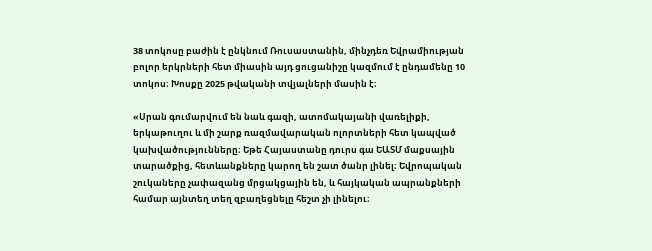38 տոկոսը բաժին է ընկնում Ռուսաստանին, մինչդեռ Եվրամիության բոլոր երկրների հետ միասին այդ ցուցանիշը կազմում է ընդամենը 10 տոկոս։ Խոսքը 2025 թվականի տվյալների մասին է։

«Սրան գումարվում են նաև գազի, ատոմակայանի վառելիքի, երկաթուղու և մի շարք ռազմավարական ոլորտների հետ կապված կախվածությունները։ Եթե Հայաստանը դուրս գա ԵԱՏՄ մաքսային տարածքից, հետևանքները կարող են շատ ծանր լինել։ Եվրոպական շուկաները չափազանց մրցակցային են, և հայկական ապրանքների համար այնտեղ տեղ զբաղեցնելը հեշտ չի լինելու։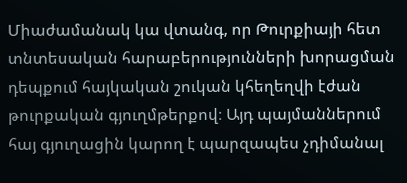Միաժամանակ կա վտանգ, որ Թուրքիայի հետ տնտեսական հարաբերությունների խորացման դեպքում հայկական շուկան կհեղեղվի էժան թուրքական գյուղմթերքով։ Այդ պայմաններում հայ գյուղացին կարող է պարզապես չդիմանալ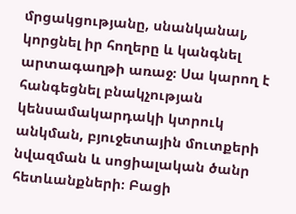մրցակցությանը, սնանկանալ, կորցնել իր հողերը և կանգնել արտագաղթի առաջ։ Սա կարող է հանգեցնել բնակչության կենսամակարդակի կտրուկ անկման, բյուջետային մուտքերի նվազման և սոցիալական ծանր հետևանքների։ Բացի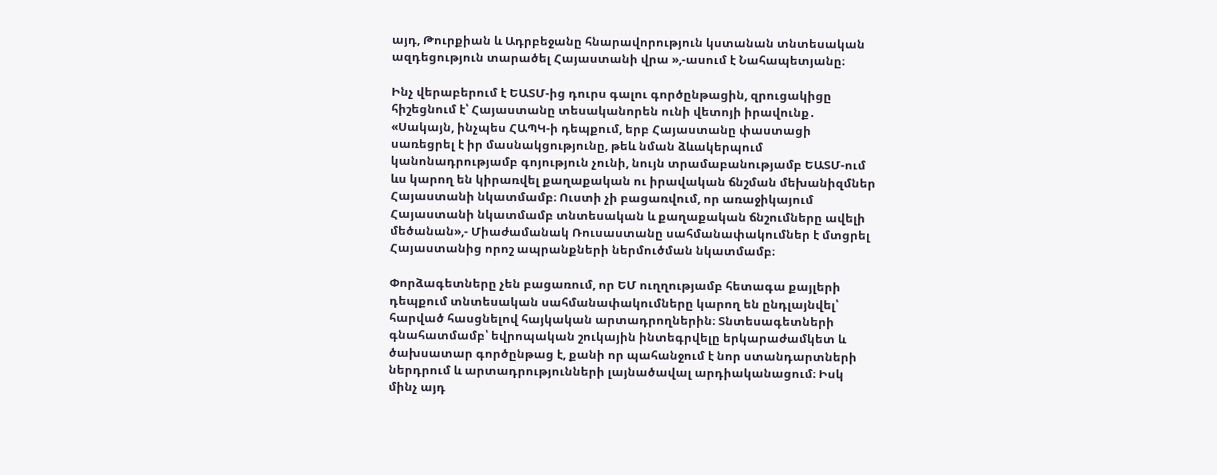այդ, Թուրքիան և Ադրբեջանը հնարավորություն կստանան տնտեսական ազդեցություն տարածել Հայաստանի վրա »,-ասում է Նահապետյանը։

Ինչ վերաբերում է ԵԱՏՄ-ից դուրս գալու գործընթացին, զրուցակիցը հիշեցնում է՝ Հայաստանը տեսականորեն ունի վետոյի իրավունք․ «Սակայն, ինչպես ՀԱՊԿ-ի դեպքում, երբ Հայաստանը փաստացի սառեցրել է իր մասնակցությունը, թեև նման ձևակերպում կանոնադրությամբ գոյություն չունի, նույն տրամաբանությամբ ԵԱՏՄ-ում ևս կարող են կիրառվել քաղաքական ու իրավական ճնշման մեխանիզմներ Հայաստանի նկատմամբ։ Ուստի չի բացառվում, որ առաջիկայում Հայաստանի նկատմամբ տնտեսական և քաղաքական ճնշումները ավելի մեծանան»,- Միաժամանակ Ռուսաստանը սահմանափակումներ է մտցրել Հայաստանից որոշ ապրանքների ներմուծման նկատմամբ։

Փորձագետները չեն բացառում, որ ԵՄ ուղղությամբ հետագա քայլերի դեպքում տնտեսական սահմանափակումները կարող են ընդլայնվել՝ հարված հասցնելով հայկական արտադրողներին։ Տնտեսագետների գնահատմամբ՝ եվրոպական շուկային ինտեգրվելը երկարաժամկետ և ծախսատար գործընթաց է, քանի որ պահանջում է նոր ստանդարտների ներդրում և արտադրությունների լայնածավալ արդիականացում։ Իսկ մինչ այդ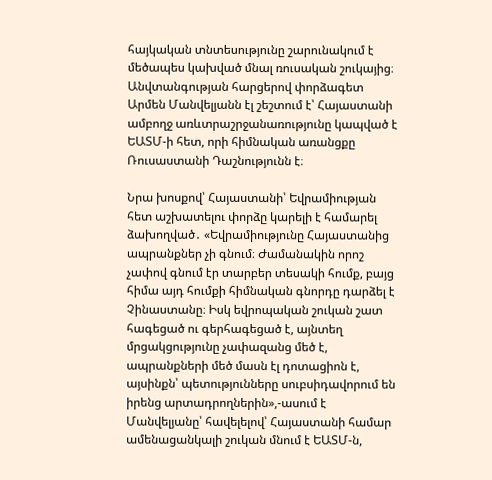հայկական տնտեսությունը շարունակում է մեծապես կախված մնալ ռուսական շուկայից։ Անվտանգության հարցերով փորձագետ Արմեն Մանվելյանն էլ շեշտում է՝ Հայաստանի ամբողջ առևտրաշրջանառությունը կապված է ԵԱՏՄ-ի հետ, որի հիմնական առանցքը Ռուսաստանի Դաշնությունն է։

Նրա խոսքով՝ Հայաստանի՝ Եվրամիության հետ աշխատելու փորձը կարելի է համարել ձախողված․ «Եվրամիությունը Հայաստանից ապրանքներ չի գնում։ Ժամանակին որոշ չափով գնում էր տարբեր տեսակի հումք, բայց հիմա այդ հումքի հիմնական գնորդը դարձել է Չինաստանը։ Իսկ եվրոպական շուկան շատ հագեցած ու գերհագեցած է, այնտեղ մրցակցությունը չափազանց մեծ է, ապրանքների մեծ մասն էլ դոտացիոն է, այսինքն՝ պետությունները սուբսիդավորում են իրենց արտադրողներին»,-ասում է Մանվելյանը՝ հավելելով՝ Հայաստանի համար ամենացանկալի շուկան մնում է ԵԱՏՄ-ն,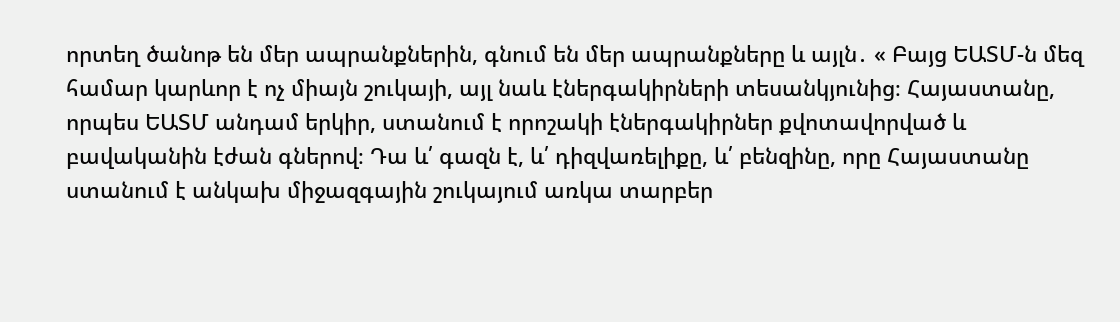որտեղ ծանոթ են մեր ապրանքներին, գնում են մեր ապրանքները և այլն․ « Բայց ԵԱՏՄ-ն մեզ համար կարևոր է ոչ միայն շուկայի, այլ նաև էներգակիրների տեսանկյունից։ Հայաստանը, որպես ԵԱՏՄ անդամ երկիր, ստանում է որոշակի էներգակիրներ քվոտավորված և բավականին էժան գներով։ Դա և՛ գազն է, և՛ դիզվառելիքը, և՛ բենզինը, որը Հայաստանը ստանում է անկախ միջազգային շուկայում առկա տարբեր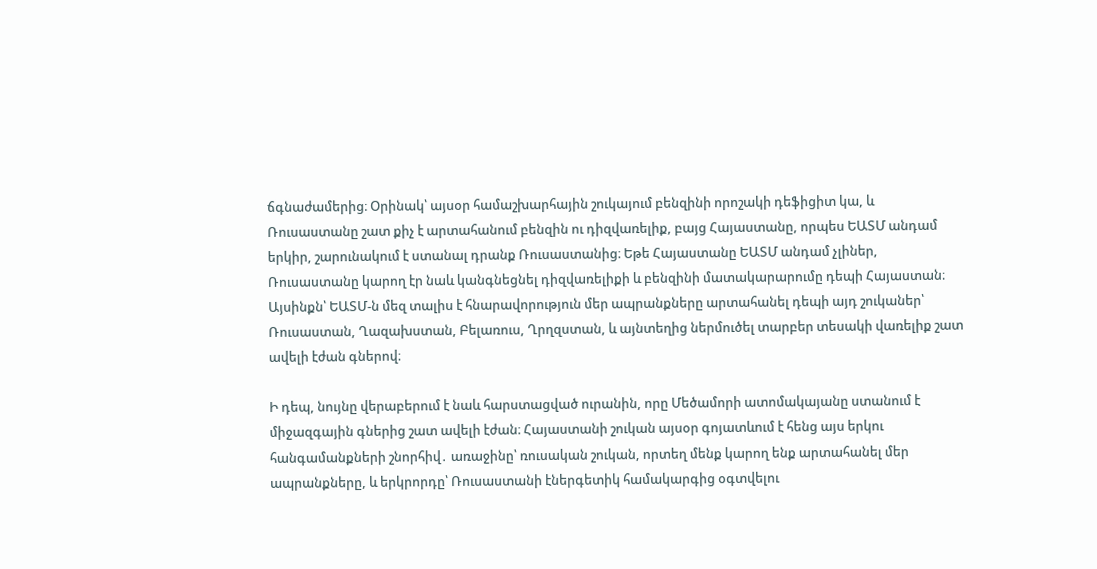ճգնաժամերից։ Օրինակ՝ այսօր համաշխարհային շուկայում բենզինի որոշակի դեֆիցիտ կա, և Ռուսաստանը շատ քիչ է արտահանում բենզին ու դիզվառելիք, բայց Հայաստանը, որպես ԵԱՏՄ անդամ երկիր, շարունակում է ստանալ դրանք Ռուսաստանից։ Եթե Հայաստանը ԵԱՏՄ անդամ չլիներ, Ռուսաստանը կարող էր նաև կանգնեցնել դիզվառելիքի և բենզինի մատակարարումը դեպի Հայաստան։ Այսինքն՝ ԵԱՏՄ-ն մեզ տալիս է հնարավորություն մեր ապրանքները արտահանել դեպի այդ շուկաներ՝ Ռուսաստան, Ղազախստան, Բելառուս, Ղրղզստան, և այնտեղից ներմուծել տարբեր տեսակի վառելիք շատ ավելի էժան գներով։

Ի դեպ, նույնը վերաբերում է նաև հարստացված ուրանին, որը Մեծամորի ատոմակայանը ստանում է միջազգային գներից շատ ավելի էժան։ Հայաստանի շուկան այսօր գոյատևում է հենց այս երկու հանգամանքների շնորհիվ․ առաջինը՝ ռուսական շուկան, որտեղ մենք կարող ենք արտահանել մեր ապրանքները, և երկրորդը՝ Ռուսաստանի էներգետիկ համակարգից օգտվելու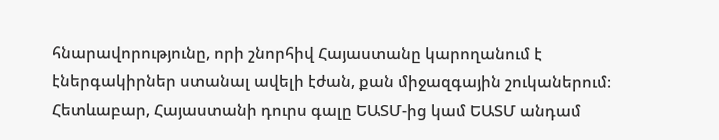հնարավորությունը, որի շնորհիվ Հայաստանը կարողանում է էներգակիրներ ստանալ ավելի էժան, քան միջազգային շուկաներում։ Հետևաբար, Հայաստանի դուրս գալը ԵԱՏՄ-ից կամ ԵԱՏՄ անդամ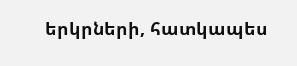երկրների, հատկապես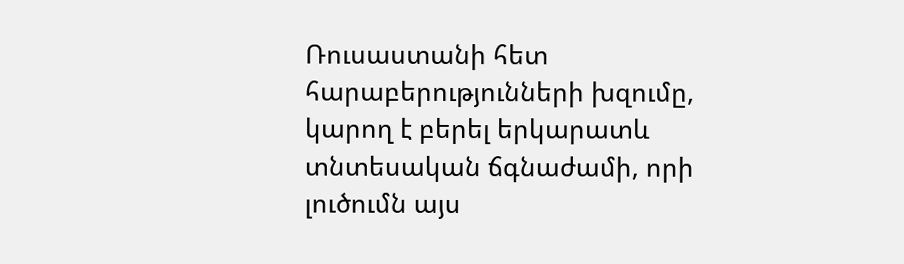Ռուսաստանի հետ հարաբերությունների խզումը, կարող է բերել երկարատև տնտեսական ճգնաժամի, որի լուծումն այս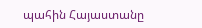պահին Հայաստանը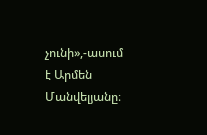չունի»,-ասում է Արմեն Մանվելյանը։